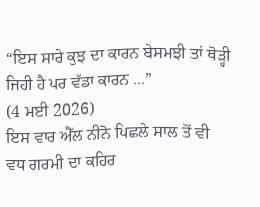“ਇਸ ਸਾਰੇ ਕੁਝ ਦਾ ਕਾਰਨ ਬੇਸਮਝੀ ਤਾਂ ਥੋੜ੍ਹੀ ਜਿਹੀ ਹੈ ਪਰ ਵੱਡਾ ਕਾਰਨ ...”
(4 ਮਈ 2026)
ਇਸ ਵਾਰ ਐੱਲ ਨੀਨੋ ਪਿਛਲੇ ਸਾਲ ਤੋਂ ਵੀ ਵਧ ਗਰਮੀ ਦਾ ਕਹਿਰ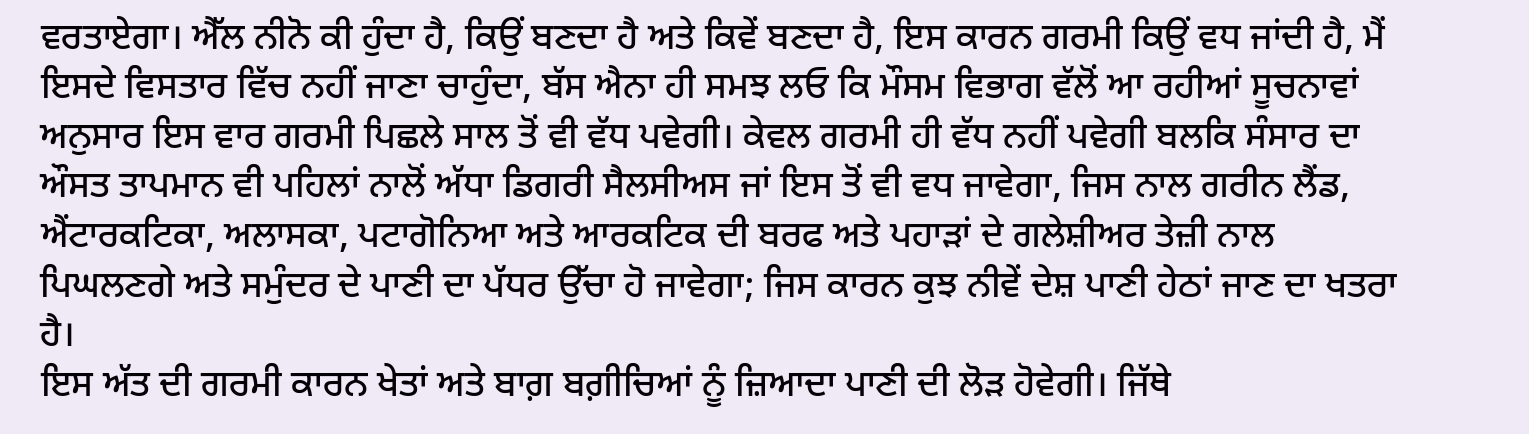ਵਰਤਾਏਗਾ। ਐੱਲ ਨੀਨੋ ਕੀ ਹੁੰਦਾ ਹੈ, ਕਿਉਂ ਬਣਦਾ ਹੈ ਅਤੇ ਕਿਵੇਂ ਬਣਦਾ ਹੈ, ਇਸ ਕਾਰਨ ਗਰਮੀ ਕਿਉਂ ਵਧ ਜਾਂਦੀ ਹੈ, ਮੈਂ ਇਸਦੇ ਵਿਸਤਾਰ ਵਿੱਚ ਨਹੀਂ ਜਾਣਾ ਚਾਹੁੰਦਾ, ਬੱਸ ਐਨਾ ਹੀ ਸਮਝ ਲਓ ਕਿ ਮੌਸਮ ਵਿਭਾਗ ਵੱਲੋਂ ਆ ਰਹੀਆਂ ਸੂਚਨਾਵਾਂ ਅਨੁਸਾਰ ਇਸ ਵਾਰ ਗਰਮੀ ਪਿਛਲੇ ਸਾਲ ਤੋਂ ਵੀ ਵੱਧ ਪਵੇਗੀ। ਕੇਵਲ ਗਰਮੀ ਹੀ ਵੱਧ ਨਹੀਂ ਪਵੇਗੀ ਬਲਕਿ ਸੰਸਾਰ ਦਾ ਔਸਤ ਤਾਪਮਾਨ ਵੀ ਪਹਿਲਾਂ ਨਾਲੋਂ ਅੱਧਾ ਡਿਗਰੀ ਸੈਲਸੀਅਸ ਜਾਂ ਇਸ ਤੋਂ ਵੀ ਵਧ ਜਾਵੇਗਾ, ਜਿਸ ਨਾਲ ਗਰੀਨ ਲੈਂਡ, ਐਂਟਾਰਕਟਿਕਾ, ਅਲਾਸਕਾ, ਪਟਾਗੋਨਿਆ ਅਤੇ ਆਰਕਟਿਕ ਦੀ ਬਰਫ ਅਤੇ ਪਹਾੜਾਂ ਦੇ ਗਲੇਸ਼ੀਅਰ ਤੇਜ਼ੀ ਨਾਲ ਪਿਘਲਣਗੇ ਅਤੇ ਸਮੁੰਦਰ ਦੇ ਪਾਣੀ ਦਾ ਪੱਧਰ ਉੱਚਾ ਹੋ ਜਾਵੇਗਾ; ਜਿਸ ਕਾਰਨ ਕੁਝ ਨੀਵੇਂ ਦੇਸ਼ ਪਾਣੀ ਹੇਠਾਂ ਜਾਣ ਦਾ ਖਤਰਾ ਹੈ।
ਇਸ ਅੱਤ ਦੀ ਗਰਮੀ ਕਾਰਨ ਖੇਤਾਂ ਅਤੇ ਬਾਗ਼ ਬਗ਼ੀਚਿਆਂ ਨੂੰ ਜ਼ਿਆਦਾ ਪਾਣੀ ਦੀ ਲੋੜ ਹੋਵੇਗੀ। ਜਿੱਥੇ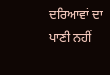ਦਰਿਆਵਾਂ ਦਾ ਪਾਣੀ ਨਹੀਂ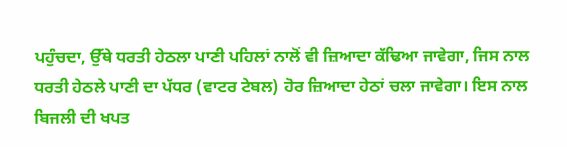ਪਹੁੰਚਦਾ, ਉੱਥੇ ਧਰਤੀ ਹੇਠਲਾ ਪਾਣੀ ਪਹਿਲਾਂ ਨਾਲੋਂ ਵੀ ਜ਼ਿਆਦਾ ਕੱਢਿਆ ਜਾਵੇਗਾ, ਜਿਸ ਨਾਲ ਧਰਤੀ ਹੇਠਲੇ ਪਾਣੀ ਦਾ ਪੱਧਰ (ਵਾਟਰ ਟੇਬਲ) ਹੋਰ ਜ਼ਿਆਦਾ ਹੇਠਾਂ ਚਲਾ ਜਾਵੇਗਾ। ਇਸ ਨਾਲ ਬਿਜਲੀ ਦੀ ਖਪਤ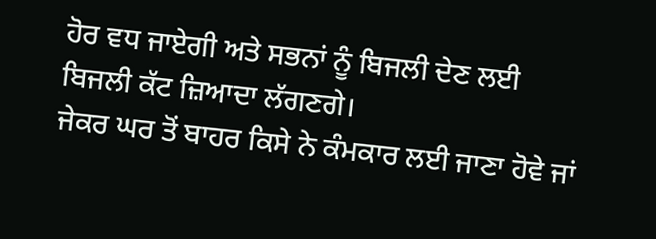ਹੋਰ ਵਧ ਜਾਏਗੀ ਅਤੇ ਸਭਨਾਂ ਨੂੰ ਬਿਜਲੀ ਦੇਣ ਲਈ ਬਿਜਲੀ ਕੱਟ ਜ਼ਿਆਦਾ ਲੱਗਣਗੇ।
ਜੇਕਰ ਘਰ ਤੋਂ ਬਾਹਰ ਕਿਸੇ ਨੇ ਕੰਮਕਾਰ ਲਈ ਜਾਣਾ ਹੋਵੇ ਜਾਂ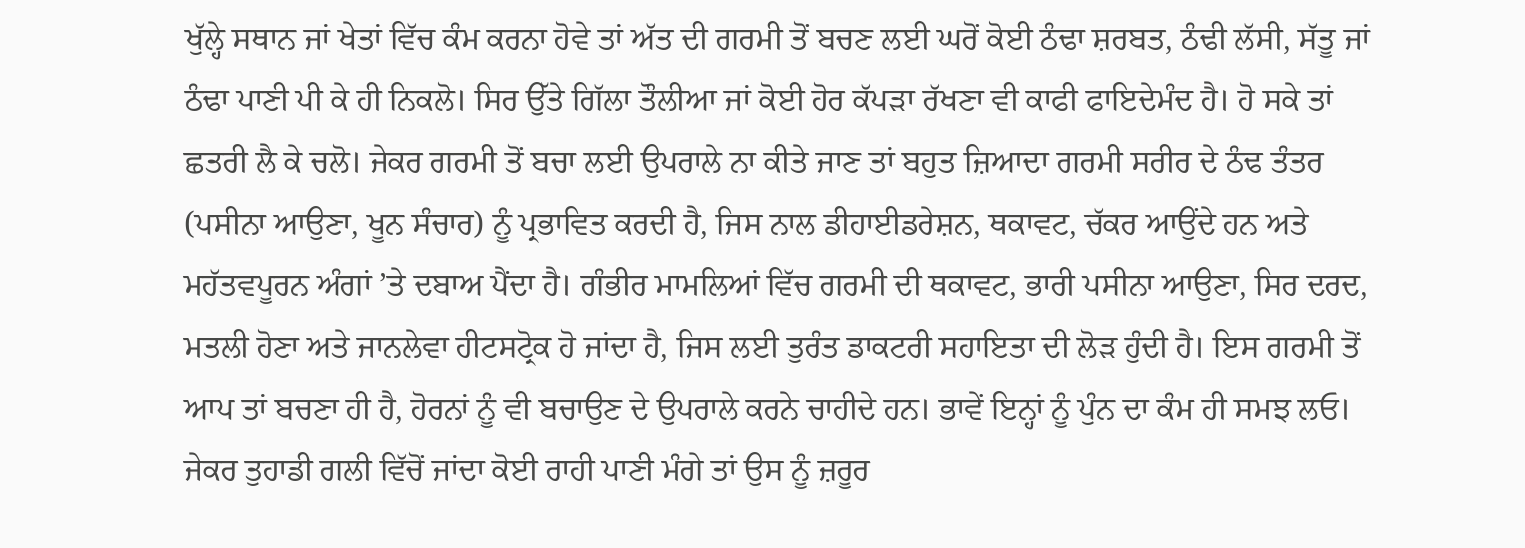ਖੁੱਲ੍ਹੇ ਸਥਾਨ ਜਾਂ ਖੇਤਾਂ ਵਿੱਚ ਕੰਮ ਕਰਨਾ ਹੋਵੇ ਤਾਂ ਅੱਤ ਦੀ ਗਰਮੀ ਤੋਂ ਬਚਣ ਲਈ ਘਰੋਂ ਕੋਈ ਠੰਢਾ ਸ਼ਰਬਤ, ਠੰਢੀ ਲੱਸੀ, ਸੱਤੂ ਜਾਂ ਠੰਢਾ ਪਾਣੀ ਪੀ ਕੇ ਹੀ ਨਿਕਲੋ। ਸਿਰ ਉੱਤੇ ਗਿੱਲਾ ਤੌਲੀਆ ਜਾਂ ਕੋਈ ਹੋਰ ਕੱਪੜਾ ਰੱਖਣਾ ਵੀ ਕਾਫੀ ਫਾਇਦੇਮੰਦ ਹੈ। ਹੋ ਸਕੇ ਤਾਂ ਛਤਰੀ ਲੈ ਕੇ ਚਲੋ। ਜੇਕਰ ਗਰਮੀ ਤੋਂ ਬਚਾ ਲਈ ਉਪਰਾਲੇ ਨਾ ਕੀਤੇ ਜਾਣ ਤਾਂ ਬਹੁਤ ਜ਼ਿਆਦਾ ਗਰਮੀ ਸਰੀਰ ਦੇ ਠੰਢ ਤੰਤਰ (ਪਸੀਨਾ ਆਉਣਾ, ਖੂਨ ਸੰਚਾਰ) ਨੂੰ ਪ੍ਰਭਾਵਿਤ ਕਰਦੀ ਹੈ, ਜਿਸ ਨਾਲ ਡੀਹਾਈਡਰੇਸ਼ਨ, ਥਕਾਵਟ, ਚੱਕਰ ਆਉਂਦੇ ਹਨ ਅਤੇ ਮਹੱਤਵਪੂਰਨ ਅੰਗਾਂ ’ਤੇ ਦਬਾਅ ਪੈਂਦਾ ਹੈ। ਗੰਭੀਰ ਮਾਮਲਿਆਂ ਵਿੱਚ ਗਰਮੀ ਦੀ ਥਕਾਵਟ, ਭਾਰੀ ਪਸੀਨਾ ਆਉਣਾ, ਸਿਰ ਦਰਦ, ਮਤਲੀ ਹੋਣਾ ਅਤੇ ਜਾਨਲੇਵਾ ਹੀਟਸਟ੍ਰੋਕ ਹੋ ਜਾਂਦਾ ਹੈ, ਜਿਸ ਲਈ ਤੁਰੰਤ ਡਾਕਟਰੀ ਸਹਾਇਤਾ ਦੀ ਲੋੜ ਹੁੰਦੀ ਹੈ। ਇਸ ਗਰਮੀ ਤੋਂ ਆਪ ਤਾਂ ਬਚਣਾ ਹੀ ਹੈ, ਹੋਰਨਾਂ ਨੂੰ ਵੀ ਬਚਾਉਣ ਦੇ ਉਪਰਾਲੇ ਕਰਨੇ ਚਾਹੀਦੇ ਹਨ। ਭਾਵੇਂ ਇਨ੍ਹਾਂ ਨੂੰ ਪੁੰਨ ਦਾ ਕੰਮ ਹੀ ਸਮਝ ਲਓ। ਜੇਕਰ ਤੁਹਾਡੀ ਗਲੀ ਵਿੱਚੋਂ ਜਾਂਦਾ ਕੋਈ ਰਾਹੀ ਪਾਣੀ ਮੰਗੇ ਤਾਂ ਉਸ ਨੂੰ ਜ਼ਰੂਰ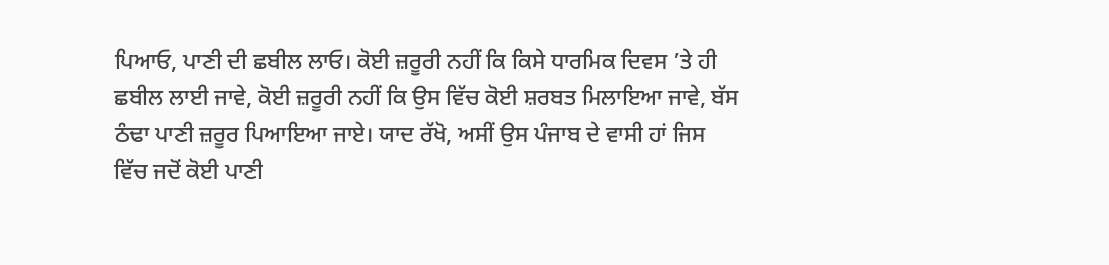ਪਿਆਓ, ਪਾਣੀ ਦੀ ਛਬੀਲ ਲਾਓ। ਕੋਈ ਜ਼ਰੂਰੀ ਨਹੀਂ ਕਿ ਕਿਸੇ ਧਾਰਮਿਕ ਦਿਵਸ ’ਤੇ ਹੀ ਛਬੀਲ ਲਾਈ ਜਾਵੇ, ਕੋਈ ਜ਼ਰੂਰੀ ਨਹੀਂ ਕਿ ਉਸ ਵਿੱਚ ਕੋਈ ਸ਼ਰਬਤ ਮਿਲਾਇਆ ਜਾਵੇ, ਬੱਸ ਠੰਢਾ ਪਾਣੀ ਜ਼ਰੂਰ ਪਿਆਇਆ ਜਾਏ। ਯਾਦ ਰੱਖੋ, ਅਸੀਂ ਉਸ ਪੰਜਾਬ ਦੇ ਵਾਸੀ ਹਾਂ ਜਿਸ ਵਿੱਚ ਜਦੋਂ ਕੋਈ ਪਾਣੀ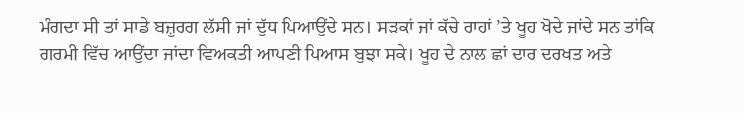ਮੰਗਦਾ ਸੀ ਤਾਂ ਸਾਡੇ ਬਜ਼ੁਰਗ ਲੱਸੀ ਜਾਂ ਦੁੱਧ ਪਿਆਉਂਦੇ ਸਨ। ਸੜਕਾਂ ਜਾਂ ਕੱਚੇ ਰਾਹਾਂ ’ਤੇ ਖੂਹ ਖੋਦੇ ਜਾਂਦੇ ਸਨ ਤਾਂਕਿ ਗਰਮੀ ਵਿੱਚ ਆਉਂਦਾ ਜਾਂਦਾ ਵਿਅਕਤੀ ਆਪਣੀ ਪਿਆਸ ਬੁਝਾ ਸਕੇ। ਖੂਹ ਦੇ ਨਾਲ ਛਾਂ ਦਾਰ ਦਰਖਤ ਅਤੇ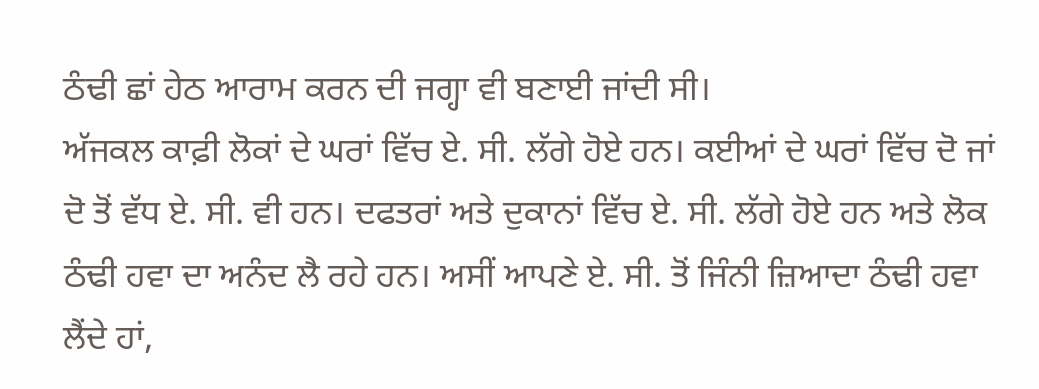ਠੰਢੀ ਛਾਂ ਹੇਠ ਆਰਾਮ ਕਰਨ ਦੀ ਜਗ੍ਹਾ ਵੀ ਬਣਾਈ ਜਾਂਦੀ ਸੀ।
ਅੱਜਕਲ ਕਾਫ਼ੀ ਲੋਕਾਂ ਦੇ ਘਰਾਂ ਵਿੱਚ ਏ. ਸੀ. ਲੱਗੇ ਹੋਏ ਹਨ। ਕਈਆਂ ਦੇ ਘਰਾਂ ਵਿੱਚ ਦੋ ਜਾਂ ਦੋ ਤੋਂ ਵੱਧ ਏ. ਸੀ. ਵੀ ਹਨ। ਦਫਤਰਾਂ ਅਤੇ ਦੁਕਾਨਾਂ ਵਿੱਚ ਏ. ਸੀ. ਲੱਗੇ ਹੋਏ ਹਨ ਅਤੇ ਲੋਕ ਠੰਢੀ ਹਵਾ ਦਾ ਅਨੰਦ ਲੈ ਰਹੇ ਹਨ। ਅਸੀਂ ਆਪਣੇ ਏ. ਸੀ. ਤੋਂ ਜਿੰਨੀ ਜ਼ਿਆਦਾ ਠੰਢੀ ਹਵਾ ਲੈਂਦੇ ਹਾਂ,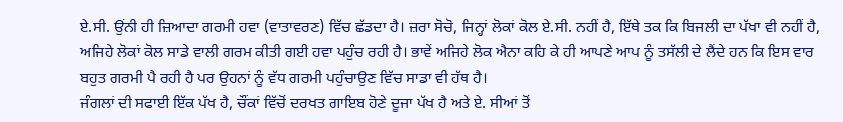ਏ.ਸੀ. ਉਂਨੀ ਹੀ ਜ਼ਿਆਦਾ ਗਰਮੀ ਹਵਾ (ਵਾਤਾਵਰਣ) ਵਿੱਚ ਛੱਡਦਾ ਹੈ। ਜ਼ਰਾ ਸੋਚੋ, ਜਿਨ੍ਹਾਂ ਲੋਕਾਂ ਕੋਲ ਏ.ਸੀ. ਨਹੀਂ ਹੈ, ਇੱਥੇ ਤਕ ਕਿ ਬਿਜਲੀ ਦਾ ਪੱਖਾ ਵੀ ਨਹੀਂ ਹੈ, ਅਜਿਹੇ ਲੋਕਾਂ ਕੋਲ ਸਾਡੇ ਵਾਲੀ ਗਰਮ ਕੀਤੀ ਗਈ ਹਵਾ ਪਹੁੰਚ ਰਹੀ ਹੈ। ਭਾਵੇਂ ਅਜਿਹੇ ਲੋਕ ਐਨਾ ਕਹਿ ਕੇ ਹੀ ਆਪਣੇ ਆਪ ਨੂੰ ਤਸੱਲੀ ਦੇ ਲੈਂਦੇ ਹਨ ਕਿ ਇਸ ਵਾਰ ਬਹੁਤ ਗਰਮੀ ਪੈ ਰਹੀ ਹੈ ਪਰ ਉਹਨਾਂ ਨੂੰ ਵੱਧ ਗਰਮੀ ਪਹੁੰਚਾਉਣ ਵਿੱਚ ਸਾਡਾ ਵੀ ਹੱਥ ਹੈ।
ਜੰਗਲਾਂ ਦੀ ਸਫਾਈ ਇੱਕ ਪੱਖ ਹੈ, ਚੌਂਕਾਂ ਵਿੱਚੋਂ ਦਰਖਤ ਗਾਇਬ ਹੋਣੇ ਦੂਜਾ ਪੱਖ ਹੈ ਅਤੇ ਏ. ਸੀਆਂ ਤੋਂ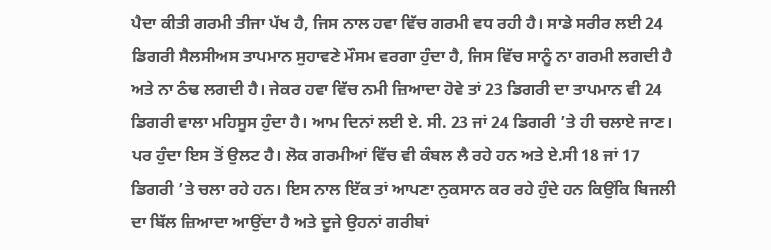ਪੈਦਾ ਕੀਤੀ ਗਰਮੀ ਤੀਜਾ ਪੱਖ ਹੈ, ਜਿਸ ਨਾਲ ਹਵਾ ਵਿੱਚ ਗਰਮੀ ਵਧ ਰਹੀ ਹੈ। ਸਾਡੇ ਸਰੀਰ ਲਈ 24 ਡਿਗਰੀ ਸੈਲਸੀਅਸ ਤਾਪਮਾਨ ਸੁਹਾਵਣੇ ਮੌਸਮ ਵਰਗਾ ਹੁੰਦਾ ਹੈ, ਜਿਸ ਵਿੱਚ ਸਾਨੂੰ ਨਾ ਗਰਮੀ ਲਗਦੀ ਹੈ ਅਤੇ ਨਾ ਠੰਢ ਲਗਦੀ ਹੈ। ਜੇਕਰ ਹਵਾ ਵਿੱਚ ਨਮੀ ਜ਼ਿਆਦਾ ਹੋਵੇ ਤਾਂ 23 ਡਿਗਰੀ ਦਾ ਤਾਪਮਾਨ ਵੀ 24 ਡਿਗਰੀ ਵਾਲਾ ਮਹਿਸੂਸ ਹੁੰਦਾ ਹੈ। ਆਮ ਦਿਨਾਂ ਲਈ ਏ. ਸੀ. 23 ਜਾਂ 24 ਡਿਗਰੀ ’ਤੇ ਹੀ ਚਲਾਏ ਜਾਣ। ਪਰ ਹੁੰਦਾ ਇਸ ਤੋਂ ਉਲਟ ਹੈ। ਲੋਕ ਗਰਮੀਆਂ ਵਿੱਚ ਵੀ ਕੰਬਲ ਲੈ ਰਹੇ ਹਨ ਅਤੇ ਏ.ਸੀ 18 ਜਾਂ 17 ਡਿਗਰੀ ’ਤੇ ਚਲਾ ਰਹੇ ਹਨ। ਇਸ ਨਾਲ ਇੱਕ ਤਾਂ ਆਪਣਾ ਨੁਕਸਾਨ ਕਰ ਰਹੇ ਹੁੰਦੇ ਹਨ ਕਿਉਂਕਿ ਬਿਜਲੀ ਦਾ ਬਿੱਲ ਜ਼ਿਆਦਾ ਆਉਂਦਾ ਹੈ ਅਤੇ ਦੂਜੇ ਉਹਨਾਂ ਗਰੀਬਾਂ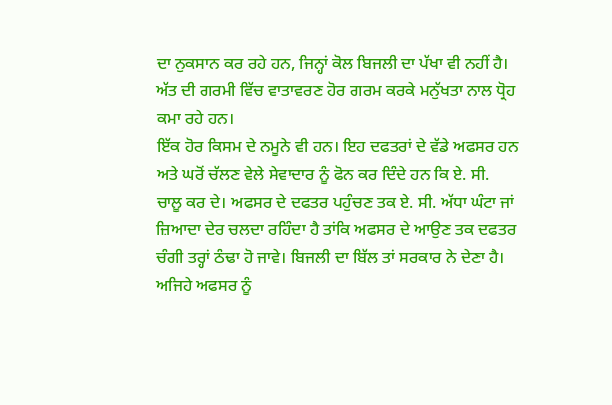ਦਾ ਨੁਕਸਾਨ ਕਰ ਰਹੇ ਹਨ, ਜਿਨ੍ਹਾਂ ਕੋਲ ਬਿਜਲੀ ਦਾ ਪੱਖਾ ਵੀ ਨਹੀਂ ਹੈ। ਅੱਤ ਦੀ ਗਰਮੀ ਵਿੱਚ ਵਾਤਾਵਰਣ ਹੋਰ ਗਰਮ ਕਰਕੇ ਮਨੁੱਖਤਾ ਨਾਲ ਧ੍ਰੋਹ ਕਮਾ ਰਹੇ ਹਨ।
ਇੱਕ ਹੋਰ ਕਿਸਮ ਦੇ ਨਮੂਨੇ ਵੀ ਹਨ। ਇਹ ਦਫਤਰਾਂ ਦੇ ਵੱਡੇ ਅਫਸਰ ਹਨ ਅਤੇ ਘਰੋਂ ਚੱਲਣ ਵੇਲੇ ਸੇਵਾਦਾਰ ਨੂੰ ਫੋਨ ਕਰ ਦਿੰਦੇ ਹਨ ਕਿ ਏ. ਸੀ. ਚਾਲੂ ਕਰ ਦੇ। ਅਫਸਰ ਦੇ ਦਫਤਰ ਪਹੁੰਚਣ ਤਕ ਏ. ਸੀ. ਅੱਧਾ ਘੰਟਾ ਜਾਂ ਜ਼ਿਆਦਾ ਦੇਰ ਚਲਦਾ ਰਹਿੰਦਾ ਹੈ ਤਾਂਕਿ ਅਫਸਰ ਦੇ ਆਉਣ ਤਕ ਦਫਤਰ ਚੰਗੀ ਤਰ੍ਹਾਂ ਠੰਢਾ ਹੋ ਜਾਵੇ। ਬਿਜਲੀ ਦਾ ਬਿੱਲ ਤਾਂ ਸਰਕਾਰ ਨੇ ਦੇਣਾ ਹੈ। ਅਜਿਹੇ ਅਫਸਰ ਨੂੰ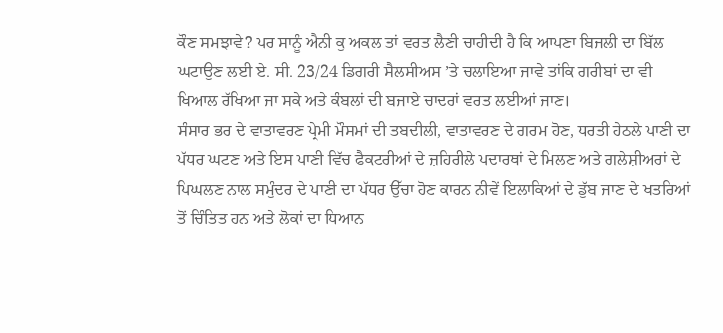ਕੌਣ ਸਮਝਾਵੇ? ਪਰ ਸਾਨੂੰ ਐਨੀ ਕੁ ਅਕਲ ਤਾਂ ਵਰਤ ਲੈਣੀ ਚਾਹੀਦੀ ਹੈ ਕਿ ਆਪਣਾ ਬਿਜਲੀ ਦਾ ਬਿੱਲ ਘਟਾਉਣ ਲਈ ਏ. ਸੀ. 23/24 ਡਿਗਰੀ ਸੈਲਸੀਅਸ ’ਤੇ ਚਲਾਇਆ ਜਾਵੇ ਤਾਂਕਿ ਗਰੀਬਾਂ ਦਾ ਵੀ ਖਿਆਲ ਰੱਖਿਆ ਜਾ ਸਕੇ ਅਤੇ ਕੰਬਲਾਂ ਦੀ ਬਜਾਏ ਚਾਦਰਾਂ ਵਰਤ ਲਈਆਂ ਜਾਣ।
ਸੰਸਾਰ ਭਰ ਦੇ ਵਾਤਾਵਰਣ ਪ੍ਰੇਮੀ ਮੌਸਮਾਂ ਦੀ ਤਬਦੀਲੀ, ਵਾਤਾਵਰਣ ਦੇ ਗਰਮ ਹੋਣ, ਧਰਤੀ ਹੇਠਲੇ ਪਾਣੀ ਦਾ ਪੱਧਰ ਘਟਣ ਅਤੇ ਇਸ ਪਾਣੀ ਵਿੱਚ ਫੈਕਟਰੀਆਂ ਦੇ ਜ਼ਹਿਰੀਲੇ ਪਦਾਰਥਾਂ ਦੇ ਮਿਲਣ ਅਤੇ ਗਲੇਸ਼ੀਅਰਾਂ ਦੇ ਪਿਘਲਣ ਨਾਲ ਸਮੁੰਦਰ ਦੇ ਪਾਣੀ ਦਾ ਪੱਧਰ ਉੱਚਾ ਹੋਣ ਕਾਰਨ ਨੀਵੇਂ ਇਲਾਕਿਆਂ ਦੇ ਡੁੱਬ ਜਾਣ ਦੇ ਖਤਰਿਆਂ ਤੋਂ ਚਿੰਤਿਤ ਹਨ ਅਤੇ ਲੋਕਾਂ ਦਾ ਧਿਆਨ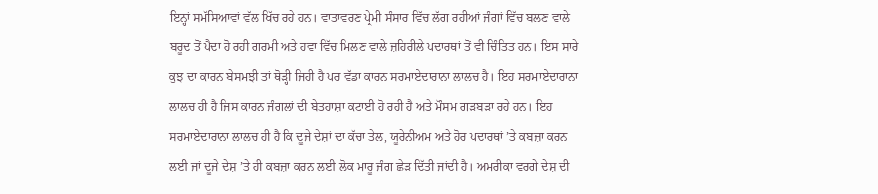ਇਨ੍ਹਾਂ ਸਮੱਸਿਆਵਾਂ ਵੱਲ ਖਿੱਚ ਰਹੇ ਹਨ। ਵਾਤਾਵਰਣ ਪ੍ਰੇਮੀ ਸੰਸਾਰ ਵਿੱਚ ਲੱਗ ਰਹੀਆਂ ਜੰਗਾਂ ਵਿੱਚ ਬਲਣ ਵਾਲੇ ਬਰੂਦ ਤੋਂ ਪੈਦਾ ਹੋ ਰਹੀ ਗਰਮੀ ਅਤੇ ਹਵਾ ਵਿੱਚ ਮਿਲਣ ਵਾਲੇ ਜ਼ਹਿਰੀਲੇ ਪਦਾਰਥਾਂ ਤੋਂ ਵੀ ਚਿੰਤਿਤ ਹਨ। ਇਸ ਸਾਰੇ ਕੁਝ ਦਾ ਕਾਰਨ ਬੇਸਮਝੀ ਤਾਂ ਥੋੜ੍ਹੀ ਜਿਹੀ ਹੈ ਪਰ ਵੱਡਾ ਕਾਰਨ ਸਰਮਾਏਦਾਰਾਨਾ ਲਾਲਚ ਹੈ। ਇਹ ਸਰਮਾਏਦਾਰਾਨਾ ਲਾਲਚ ਹੀ ਹੈ ਜਿਸ ਕਾਰਨ ਜੰਗਲਾਂ ਦੀ ਬੇਤਹਾਸ਼ਾ ਕਟਾਈ ਹੋ ਰਹੀ ਹੈ ਅਤੇ ਮੌਸਮ ਗੜਬੜਾ ਰਹੇ ਹਨ। ਇਹ ਸਰਮਾਏਦਾਰਾਨਾ ਲਾਲਚ ਹੀ ਹੈ ਕਿ ਦੂਜੇ ਦੇਸ਼ਾਂ ਦਾ ਕੱਚਾ ਤੇਲ, ਯੂਰੇਨੀਅਮ ਅਤੇ ਹੋਰ ਪਦਾਰਥਾਂ ’ਤੇ ਕਬਜ਼ਾ ਕਰਨ ਲਈ ਜਾਂ ਦੂਜੇ ਦੇਸ਼ ’ਤੇ ਹੀ ਕਬਜ਼ਾ ਕਰਨ ਲਈ ਲੋਕ ਮਾਰੂ ਜੰਗ ਛੇੜ ਦਿੱਤੀ ਜਾਂਦੀ ਹੈ। ਅਮਰੀਕਾ ਵਰਗੇ ਦੇਸ਼ ਦੀ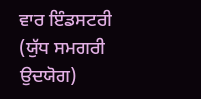ਵਾਰ ਇੰਡਸਟਰੀ (ਯੁੱਧ ਸਮਗਰੀ ਉਦਯੋਗ)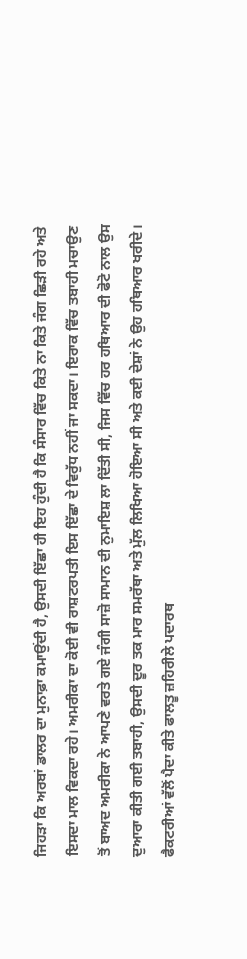ਜਿਹੜਾ ਕਿ ਅਰਬਾਂ ਡਾਲਰ ਦਾ ਮੁਨਾਫ਼ਾ ਕਮਾਉਂਦੀ ਹੈ, ਉਸਦੀ ਇੱਛਾ ਹੀ ਇਹ ਹੁੰਦੀ ਹੈ ਕਿ ਸੰਸਾਰ ਵਿੱਚ ਕਿਤੇ ਨਾ ਕਿਤੇ ਜੰਗ ਛਿੜੀ ਰਹੇ ਅਤੇ ਇਸਦਾ ਮਾਲ ਵਿਕਦਾ ਰਹੇ। ਅਮਰੀਕਾ ਦਾ ਕੋਈ ਵੀ ਰਾਸ਼ਟਰਪਤੀ ਇਸ ਇੱਛਾ ਦੇ ਵਿਰੁੱਧ ਨਹੀਂ ਜਾ ਸਕਦਾ। ਇਰਾਕ ਵਿੱਚ ਤਬਾਹੀ ਮਚਾਉਣ ਤੋਂ ਬਾਅਦ ਅਮਰੀਕਾ ਨੇ ਆਪਣੇ ਵਰਤੇ ਗਏ ਜੰਗੀ ਸਾਜ਼ੋ ਸਾਮਾਨ ਦੀ ਨੁਮਾਇਸ਼ ਲਾ ਦਿੱਤੀ ਸੀ, ਜਿਸ ਵਿੱਚ ਹਰ ਹਥਿਆਰ ਦੀ ਫੋਟੋ ਨਾਲ ਉਸ ਦੁਆਰਾ ਕੀਤੀ ਗਈ ਤਬਾਹੀ, ਉਸਦੀ ਦੂਰ ਤਕ ਮਾਰ ਸਮਰੱਥਾ ਅਤੇ ਮੁੱਲ ਲਿਖਿਆ ਹੋਇਆ ਸੀ ਅਤੇ ਕਈ ਦੇਸ਼ਾਂ ਨੇ ਉਹ ਹਥਿਆਰ ਖਰੀਦੇ।
ਫੈਕਟਰੀਆਂ ਵੱਲੋਂ ਪੈਦਾ ਕੀਤੇ ਫਾਲਤੂ ਜ਼ਹਿਰੀਲੇ ਪਦਾਰਥ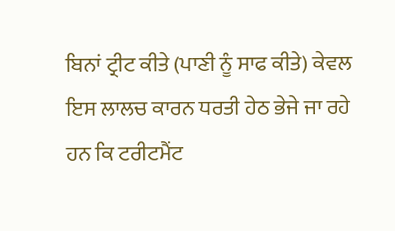ਬਿਨਾਂ ਟ੍ਰੀਟ ਕੀਤੇ (ਪਾਣੀ ਨੂੰ ਸਾਫ ਕੀਤੇ) ਕੇਵਲ ਇਸ ਲਾਲਚ ਕਾਰਨ ਧਰਤੀ ਹੇਠ ਭੇਜੇ ਜਾ ਰਹੇ ਹਨ ਕਿ ਟਰੀਟਮੈਂਟ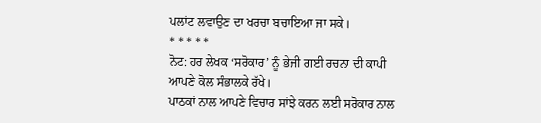ਪਲਾਂਟ ਲਵਾਉਣ ਦਾ ਖਰਚਾ ਬਚਾਇਆ ਜਾ ਸਕੇ।
* * * * *
ਨੋਟ: ਹਰ ਲੇਖਕ ‘ਸਰੋਕਾਰ’ ਨੂੰ ਭੇਜੀ ਗਈ ਰਚਨਾ ਦੀ ਕਾਪੀ ਆਪਣੇ ਕੋਲ ਸੰਭਾਲਕੇ ਰੱਖੇ।
ਪਾਠਕਾਂ ਨਾਲ ਆਪਣੇ ਵਿਚਾਰ ਸਾਂਝੇ ਕਰਨ ਲਈ ਸਰੋਕਾਰ ਨਾਲ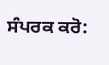ਸੰਪਰਕ ਕਰੋ: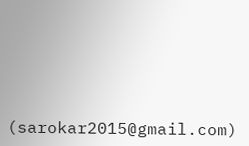(sarokar2015@gmail.com)